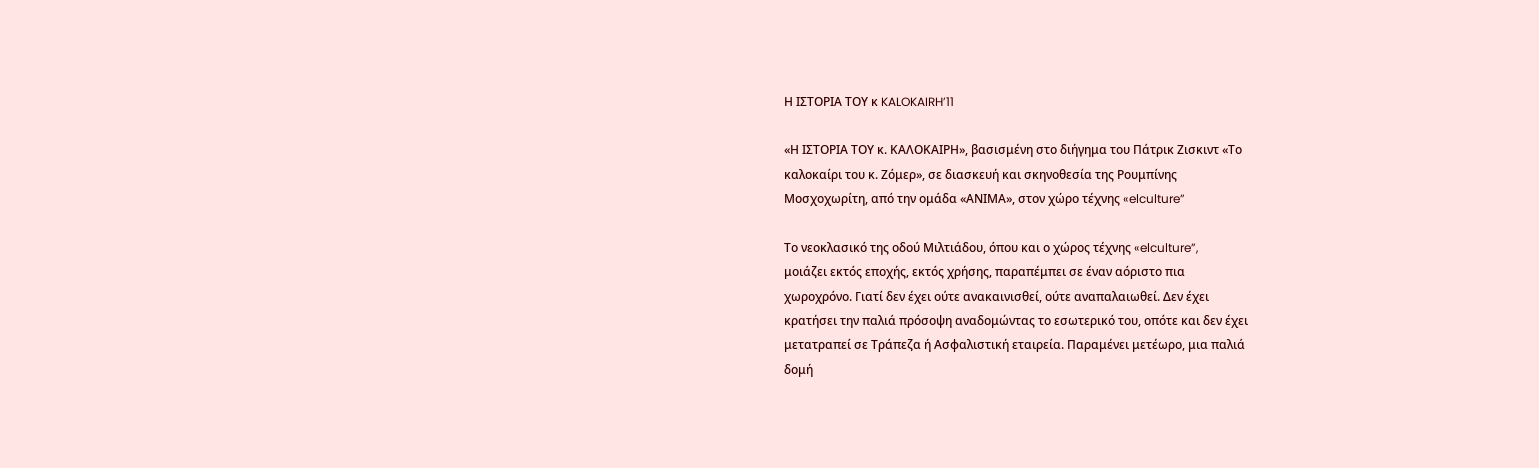Η ΙΣΤΟΡΙΑ ΤΟΥ κ KALOKAIRH’11

«Η ΙΣΤΟΡΙΑ ΤΟΥ κ. ΚΑΛΟΚΑΙΡΗ», βασισμένη στο διήγημα του Πάτρικ Ζισκιντ «Το
καλοκαίρι του κ. Ζόμερ», σε διασκευή και σκηνοθεσία της Ρουμπίνης
Μοσχοχωρίτη, από την ομάδα «ΑΝΙΜΑ», στον χώρο τέχνης «elculture”

Το νεοκλασικό της οδού Μιλτιάδου, όπου και ο χώρος τέχνης «elculture”,
μοιάζει εκτός εποχής, εκτός χρήσης, παραπέμπει σε έναν αόριστο πια
χωροχρόνο. Γιατί δεν έχει ούτε ανακαινισθεί, ούτε αναπαλαιωθεί. Δεν έχει
κρατήσει την παλιά πρόσοψη αναδομώντας το εσωτερικό του, οπότε και δεν έχει
μετατραπεί σε Τράπεζα ή Ασφαλιστική εταιρεία. Παραμένει μετέωρο, μια παλιά
δομή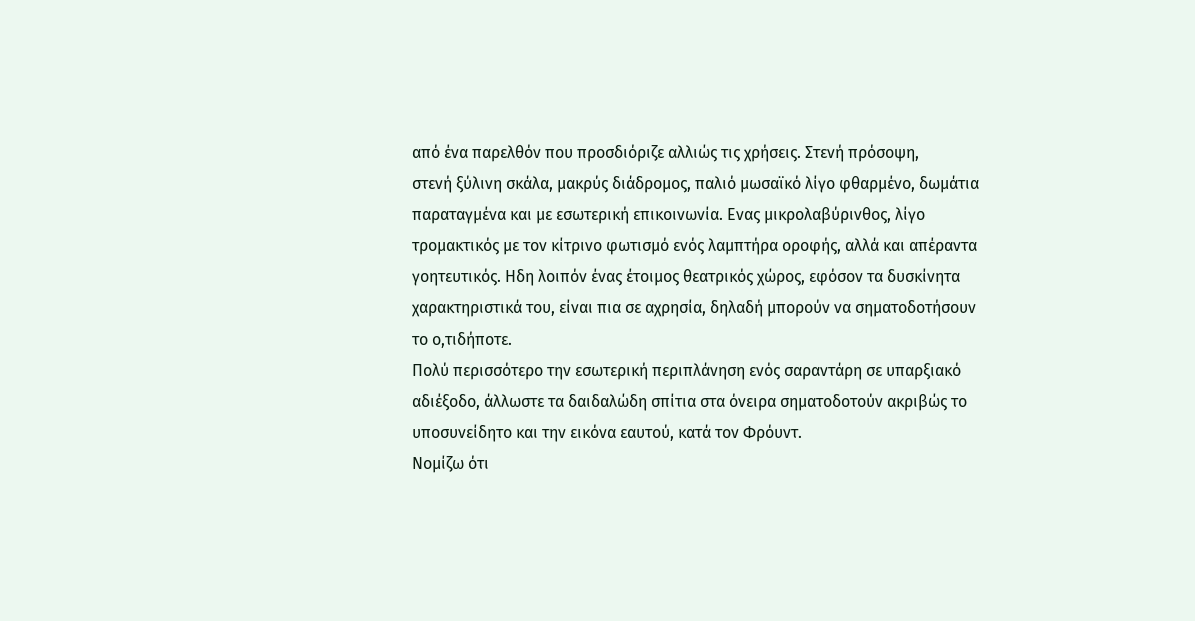από ένα παρελθόν που προσδιόριζε αλλιώς τις χρήσεις. Στενή πρόσοψη,
στενή ξύλινη σκάλα, μακρύς διάδρομος, παλιό μωσαϊκό λίγο φθαρμένο, δωμάτια
παραταγμένα και με εσωτερική επικοινωνία. Ενας μικρολαβύρινθος, λίγο
τρομακτικός με τον κίτρινο φωτισμό ενός λαμπτήρα οροφής, αλλά και απέραντα
γοητευτικός. Ηδη λοιπόν ένας έτοιμος θεατρικός χώρος, εφόσον τα δυσκίνητα
χαρακτηριστικά του, είναι πια σε αχρησία, δηλαδή μπορούν να σηματοδοτήσουν
το ο,τιδήποτε.
Πολύ περισσότερο την εσωτερική περιπλάνηση ενός σαραντάρη σε υπαρξιακό
αδιέξοδο, άλλωστε τα δαιδαλώδη σπίτια στα όνειρα σηματοδοτούν ακριβώς το
υποσυνείδητο και την εικόνα εαυτού, κατά τον Φρόυντ.
Νομίζω ότι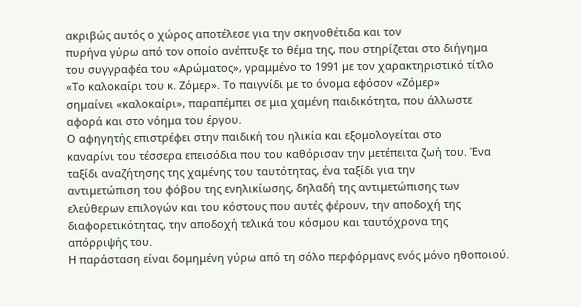ακριβώς αυτός ο χώρος αποτέλεσε για την σκηνοθέτιδα και τον
πυρήνα γύρω από τον οποίο ανέπτυξε το θέμα της, που στηρίζεται στο διήγημα
του συγγραφέα του «Αρώματος», γραμμένο το 1991 με τον χαρακτηριστικό τίτλο
«Το καλοκαίρι του κ. Ζόμερ». Το παιγνίδι με το όνομα εφόσον «Ζόμερ»
σημαίνει «καλοκαίρι», παραπέμπει σε μια χαμένη παιδικότητα, που άλλωστε
αφορά και στο νόημα του έργου.
Ο αφηγητής επιστρέφει στην παιδική του ηλικία και εξομολογείται στο
καναρίνι του τέσσερα επεισόδια που του καθόρισαν την μετέπειτα ζωή του. Ένα
ταξίδι αναζήτησης της χαμένης του ταυτότητας, ένα ταξίδι για την
αντιμετώπιση του φόβου της ενηλικίωσης, δηλαδή της αντιμετώπισης των
ελεύθερων επιλογών και του κόστους που αυτές φέρουν, την αποδοχή της
διαφορετικότητας, την αποδοχή τελικά του κόσμου και ταυτόχρονα της
απόρριψής του.
Η παράσταση είναι δομημένη γύρω από τη σόλο περφόρμανς ενός μόνο ηθοποιού.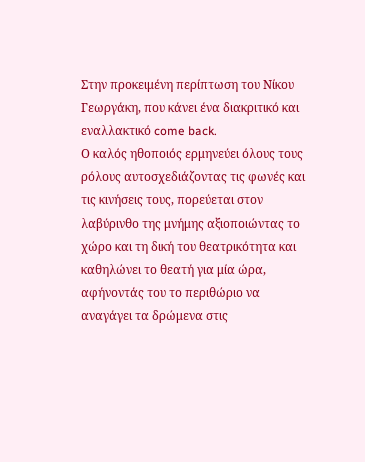Στην προκειμένη περίπτωση του Νίκου Γεωργάκη, που κάνει ένα διακριτικό και
εναλλακτικό come back.
Ο καλός ηθοποιός ερμηνεύει όλους τους ρόλους αυτοσχεδιάζοντας τις φωνές και
τις κινήσεις τους, πορεύεται στον λαβύρινθο της μνήμης αξιοποιώντας το
χώρο και τη δική του θεατρικότητα και καθηλώνει το θεατή για μία ώρα,
αφήνοντάς του το περιθώριο να αναγάγει τα δρώμενα στις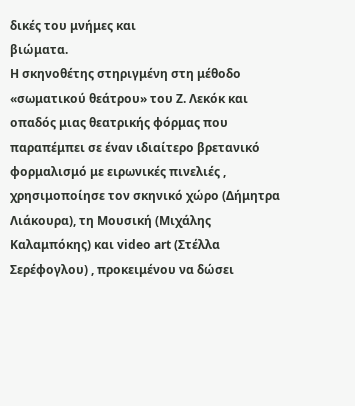δικές του μνήμες και
βιώματα.
Η σκηνοθέτης στηριγμένη στη μέθοδο «σωματικού θεάτρου» του Ζ. Λεκόκ και
οπαδός μιας θεατρικής φόρμας που παραπέμπει σε έναν ιδιαίτερο βρετανικό
φορμαλισμό με ειρωνικές πινελιές , χρησιμοποίησε τον σκηνικό χώρο (Δήμητρα
Λιάκουρα), τη Μουσική (Μιχάλης Καλαμπόκης) και video art (Στέλλα
Σερέφογλου) , προκειμένου να δώσει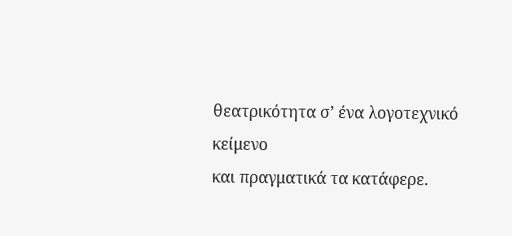θεατρικότητα σ’ ένα λογοτεχνικό κείμενο
και πραγματικά τα κατάφερε.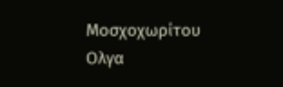Μοσχοχωρίτου Ολγα